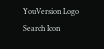YouVersion Logo
Search Icon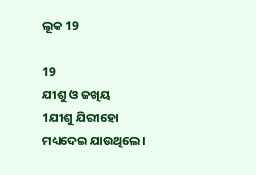ଲୂକ 19

19
ଯୀଶୁ ଓ ଜଖିୟ
1ଯୀଶୁ ଯିରୀହୋ ମଧ୍ୟଦେଇ ଯାଉଥିଲେ।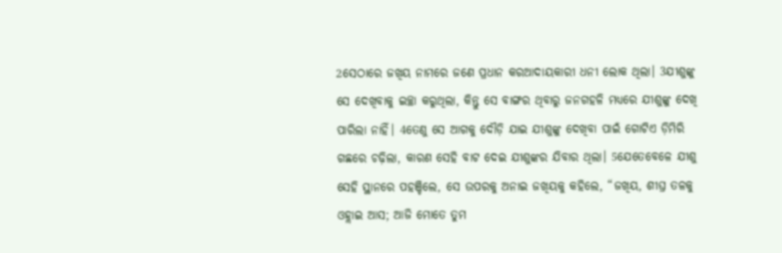2ସେଠାରେ ଜଖିୟ ନାମରେ ଜଣେ ପ୍ରଧାନ କରଆଦାୟକାରୀ ଧନୀ ଲୋକ ଥିଲା। 3ଯୀଶୁଙ୍କୁ ସେ ଦେଖିବାକୁ ଇଚ୍ଛା କରୁଥିଲା, କିନ୍ତୁ ସେ ବାଙ୍ଗର ଥିବାରୁ ଜନଗହଳି ମଧ୍ୟରେ ଯୀଶୁଙ୍କୁ ଦେଖି ପାରିଲା ନାହିଁ। 4ତେଣୁ ସେ ଆଗକୁ ଦୌଡ଼ି ଯାଇ ଯୀଶୁଙ୍କୁ ଦେଖିବା ପାଇଁ ଗୋଟିଏ ଡ଼ିମିରି ଗଛରେ ଚଢ଼ିଲା, କାରଣ ସେହି ବାଟ ଦେଇ ଯୀଶୁଙ୍କର ଯିବାର ଥିଲା। 5ଯେତେବେଳେ ଯୀଶୁ ସେହି ସ୍ଥାନରେ ପହଞ୍ଚିଲେ, ସେ ଉପରକୁ ଅନାଇ ଜଖିୟକୁ କହିଲେ, “ଜଖିୟ, ଶୀଘ୍ର ତଳକୁ ଓହ୍ଲାଇ ଆସ; ଆଜି ମୋତେ ତୁମ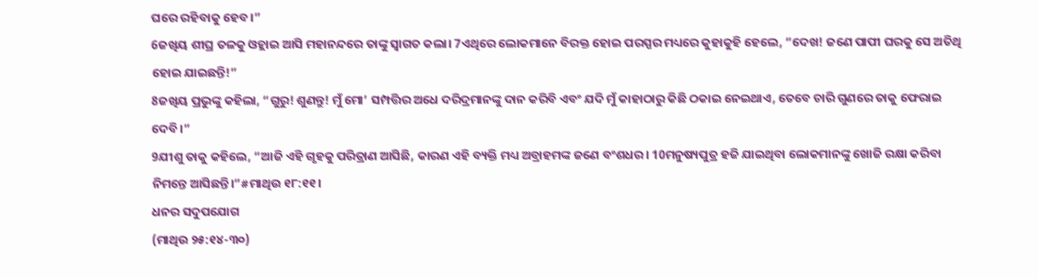ଘରେ ରହିବାକୁ ହେବ।”
6ଜଖିୟ ଶୀଘ୍ର ତଳକୁ ଓହ୍ଲାଇ ଆସି ମହାନନ୍ଦରେ ତାଙ୍କୁ ସ୍ୱାଗତ କଲା। 7ଏଥିରେ ଲୋକମାନେ ବିରକ୍ତ ହୋଇ ପରସ୍ପର ମଧ୍ୟରେ କୁହାକୁହି ହେଲେ, “ଦେଖ! ଜଣେ ପାପୀ ଘରକୁ ସେ ଅତିଥି ହୋଇ ଯାଇଛନ୍ତି!”
8ଜଖିୟ ପ୍ରଭୁଙ୍କୁ କହିଲା, “ଗୁରୁ! ଶୁଣନ୍ତୁ! ମୁଁ ମୋ’ ସମ୍ପତ୍ତିର ଅଧେ ଦରିଦ୍ରମାନଙ୍କୁ ଦାନ କରିବି ଏବଂ ଯଦି ମୁଁ କାହାଠାରୁ କିଛି ଠକାଇ ନେଇଥାଏ, ତେବେ ଚାରି ଗୁଣରେ ତାକୁ ଫେରାଇ ଦେବି।”
9ଯୀଶୁ ତାକୁ କହିଲେ, “ଆଜି ଏହି ଗୃହକୁ ପରିତ୍ରାଣ ଆସିଛି, କାରଣ ଏହି ବ୍ୟକ୍ତି ମଧ୍ୟ ଅବ୍ରାହମଙ୍କ ଜଣେ ବଂଶଧର। 10ମନୁଷ୍ୟପୁତ୍ର ହଜି ଯାଇଥିବା ଲୋକମାନଙ୍କୁ ଖୋଜି ରକ୍ଷା କରିବା ନିମନ୍ତେ ଆସିଛନ୍ତି।”#ମାଥିଉ ୧୮:୧୧।
ଧନର ସଦୁପଯୋଗ
(ମାଥିଉ ୨୫:୧୪-୩୦)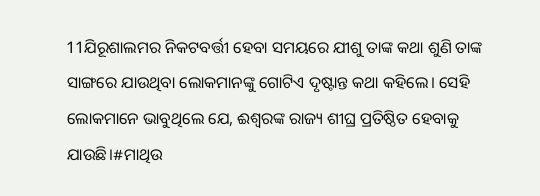11ଯିରୂଶାଲମର ନିକଟବର୍ତ୍ତୀ ହେବା ସମୟରେ ଯୀଶୁ ତାଙ୍କ କଥା ଶୁଣି ତାଙ୍କ ସାଙ୍ଗରେ ଯାଉଥିବା ଲୋକମାନଙ୍କୁ ଗୋଟିଏ ଦୃଷ୍ଟାନ୍ତ କଥା କହିଲେ। ସେହି ଲୋକମାନେ ଭାବୁଥିଲେ ଯେ, ଈଶ୍ୱରଙ୍କ ରାଜ୍ୟ ଶୀଘ୍ର ପ୍ରତିଷ୍ଠିତ ହେବାକୁ ଯାଉଛି।#ମାଥିଉ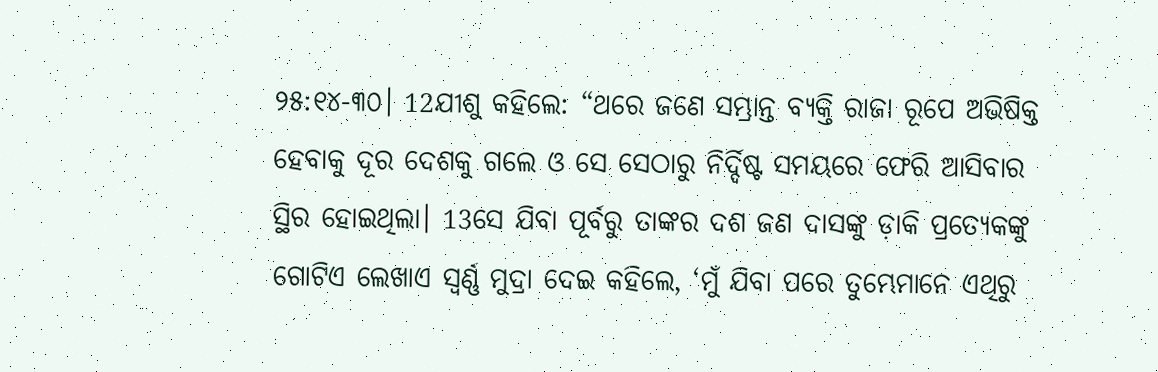୨୫:୧୪-୩୦। 12ଯୀଶୁ କହିଲେ: “ଥରେ ଜଣେ ସମ୍ଭ୍ରାନ୍ତ ବ୍ୟକ୍ତି ରାଜା ରୂପେ ଅଭିଷିକ୍ତ ହେବାକୁ ଦୂର ଦେଶକୁ ଗଲେ ଓ ସେ ସେଠାରୁ ନିର୍ଦ୍ଦିଷ୍ଟ ସମୟରେ ଫେରି ଆସିବାର ସ୍ଥିର ହୋଇଥିଲା। 13ସେ ଯିବା ପୂର୍ବରୁ ତାଙ୍କର ଦଶ ଜଣ ଦାସଙ୍କୁ ଡ଼ାକି ପ୍ରତ୍ୟେକଙ୍କୁ ଗୋଟିଏ ଲେଖାଏ ସ୍ୱର୍ଣ୍ଣ ମୁଦ୍ରା ଦେଇ କହିଲେ, ‘ମୁଁ ଯିବା ପରେ ତୁମ୍ଭେମାନେ ଏଥିରୁ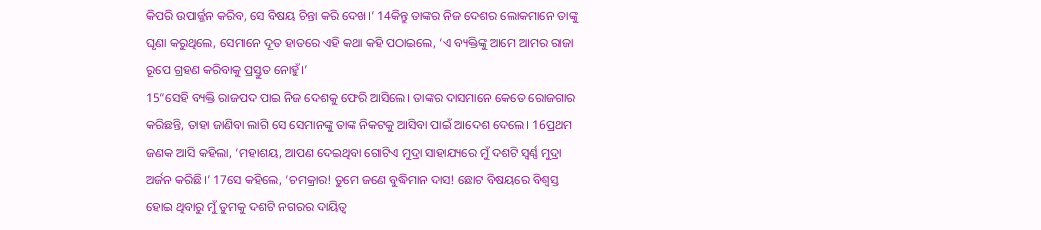କିପରି ଉପାର୍ଜ୍ଜନ କରିବ, ସେ ବିଷୟ ଚିନ୍ତା କରି ଦେଖ।’ 14କିନ୍ତୁ ତାଙ୍କର ନିଜ ଦେଶର ଲୋକମାନେ ତାଙ୍କୁ ଘୃଣା କରୁଥିଲେ, ସେମାନେ ଦୂତ ହାତରେ ଏହି କଥା କହି ପଠାଇଲେ, ‘ଏ ବ୍ୟକ୍ତିଙ୍କୁ ଆମେ ଆମର ରାଜା ରୂପେ ଗ୍ରହଣ କରିବାକୁ ପ୍ରସ୍ତୁତ ନୋହୁଁ।’
15“ସେହି ବ୍ୟକ୍ତି ରାଜପଦ ପାଇ ନିଜ ଦେଶକୁ ଫେରି ଆସିଲେ। ତାଙ୍କର ଦାସମାନେ କେତେ ରୋଜଗାର କରିଛନ୍ତି, ତାହା ଜାଣିବା ଲାଗି ସେ ସେମାନଙ୍କୁ ତାଙ୍କ ନିକଟକୁ ଆସିବା ପାଇଁ ଆଦେଶ ଦେଲେ। 16ପ୍ରଥମ ଜଣକ ଆସି କହିଲା, ‘ମହାଶୟ, ଆପଣ ଦେଇଥିବା ଗୋଟିଏ ମୁଦ୍ରା ସାହାଯ୍ୟରେ ମୁଁ ଦଶଟି ସ୍ୱର୍ଣ୍ଣ ମୁଦ୍ରା ଅର୍ଜନ କରିଛି।’ 17ସେ କହିଲେ, ‘ଚମକ୍ରାର! ତୁମେ ଜଣେ ବୁଦ୍ଧିମାନ ଦାସ! ଛୋଟ ବିଷୟରେ ବିଶ୍ୱସ୍ତ ହୋଇ ଥିବାରୁ ମୁଁ ତୁମକୁ ଦଶଟି ନଗରର ଦାୟିତ୍ୱ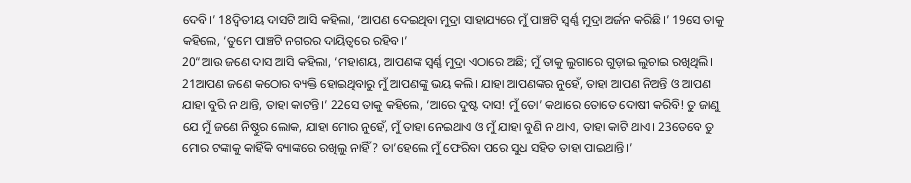ଦେବି।’ 18ଦ୍ୱିତୀୟ ଦାସଟି ଆସି କହିଲା, ‘ଆପଣ ଦେଇଥିବା ମୁଦ୍ରା ସାହାଯ୍ୟରେ ମୁଁ ପାଞ୍ଚଟି ସ୍ୱର୍ଣ୍ଣ ମୁଦ୍ରା ଅର୍ଜନ କରିଛି।’ 19ସେ ତାକୁ କହିଲେ, ‘ତୁମେ ପାଞ୍ଚଟି ନଗରର ଦାୟିତ୍ୱରେ ରହିବ।’
20“ଆଉ ଜଣେ ଦାସ ଆସି କହିଲା, ‘ମହାଶୟ, ଆପଣଙ୍କ ସ୍ୱର୍ଣ୍ଣ ମୁଦ୍ରା ଏଠାରେ ଅଛି; ମୁଁ ତାକୁ ଲୁଗାରେ ଗୁଡ଼ାଇ ଲୁଚାଇ ରଖିଥିଲି। 21ଆପଣ ଜଣେ କଠୋର ବ୍ୟକ୍ତି ହୋଇଥିବାରୁ ମୁଁ ଆପଣଙ୍କୁ ଭୟ କଲି। ଯାହା ଆପଣଙ୍କର ନୁହେଁ, ତାହା ଆପଣ ନିଅନ୍ତି ଓ ଆପଣ ଯାହା ବୁରି ନ ଥାନ୍ତି, ତାହା କାଟନ୍ତି।’ 22ସେ ତାକୁ କହିଲେ, ‘ଆରେ ଦୁଷ୍ଟ ଦାସ! ମୁଁ ତୋ’ କଥାରେ ତୋତେ ଦୋଷୀ କରିବି! ତୁ ଜାଣୁ ଯେ ମୁଁ ଜଣେ ନିଷ୍ଠୁର ଲୋକ, ଯାହା ମୋର ନୁହେଁ, ମୁଁ ତାହା ନେଇଥାଏ ଓ ମୁଁ ଯାହା ବୁଣି ନ ଥାଏ, ତାହା କାଟି ଥାଏ। 23ତେବେ ତୁ ମୋର ଟଙ୍କାକୁ କାହିଁକି ବ୍ୟାଙ୍କରେ ରଖିଲୁ ନାହିଁ? ତା’ହେଲେ ମୁଁ ଫେରିବା ପରେ ସୁଧ ସହିତ ତାହା ପାଇଥାନ୍ତି।’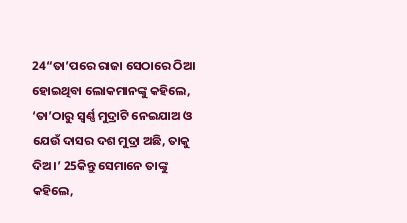24“ତା’ପରେ ରାଜା ସେଠାରେ ଠିଆ ହୋଇଥିବା ଲୋକମାନଙ୍କୁ କହିଲେ, ‘ତା’ଠାରୁ ସ୍ୱର୍ଣ୍ଣ ମୁଦ୍ରାଟି ନେଇଯାଅ ଓ ଯେଉଁ ଦାସର ଦଶ ମୁଦ୍ରା ଅଛି, ତାକୁ ଦିଅ।’ 25କିନ୍ତୁ ସେମାନେ ତାଙ୍କୁ କହିଲେ,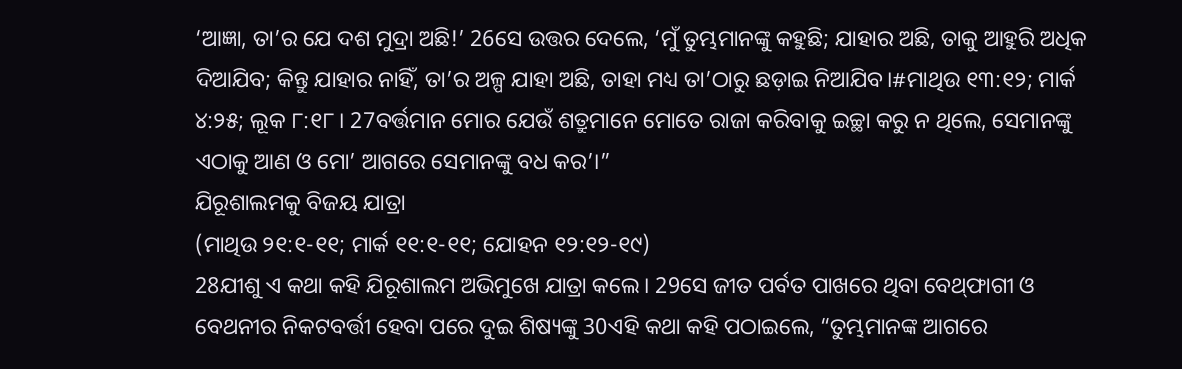‘ଆଜ୍ଞା, ତା’ର ଯେ ଦଶ ମୁଦ୍ରା ଅଛି!’ 26ସେ ଉତ୍ତର ଦେଲେ, ‘ମୁଁ ତୁମ୍ଭମାନଙ୍କୁ କହୁଛି; ଯାହାର ଅଛି, ତାକୁ ଆହୁରି ଅଧିକ ଦିଆଯିବ; କିନ୍ତୁ ଯାହାର ନାହିଁ, ତା’ର ଅଳ୍ପ ଯାହା ଅଛି, ତାହା ମଧ୍ୟ ତା’ଠାରୁ ଛଡ଼ାଇ ନିଆଯିବ।#ମାଥିଉ ୧୩:୧୨; ମାର୍କ ୪:୨୫; ଲୂକ ୮:୧୮। 27ବର୍ତ୍ତମାନ ମୋର ଯେଉଁ ଶତ୍ରୁମାନେ ମୋତେ ରାଜା କରିବାକୁ ଇଚ୍ଛା କରୁ ନ ଥିଲେ, ସେମାନଙ୍କୁ ଏଠାକୁ ଆଣ ଓ ମୋ’ ଆଗରେ ସେମାନଙ୍କୁ ବଧ କର’।”
ଯିରୂଶାଲମକୁ ବିଜୟ ଯାତ୍ରା
(ମାଥିଉ ୨୧:୧-୧୧; ମାର୍କ ୧୧:୧-୧୧; ଯୋହନ ୧୨:୧୨-୧୯)
28ଯୀଶୁ ଏ କଥା କହି ଯିରୂଶାଲମ ଅଭିମୁଖେ ଯାତ୍ରା କଲେ। 29ସେ ଜୀତ ପର୍ବତ ପାଖରେ ଥିବା ବେଥ୍‌ଫାଗୀ ଓ ବେଥନୀର ନିକଟବର୍ତ୍ତୀ ହେବା ପରେ ଦୁଇ ଶିଷ୍ୟଙ୍କୁ 30ଏହି କଥା କହି ପଠାଇଲେ, “ତୁମ୍ଭମାନଙ୍କ ଆଗରେ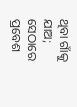ଥିବା ଗାଁକୁ ଯାଅ; ସେଠାରେ ପ୍ରବେଶ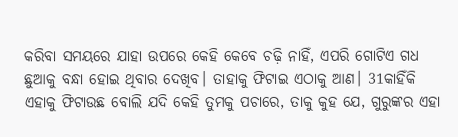କରିବା ସମୟରେ ଯାହା ଉପରେ କେହି କେବେ ଚଢ଼ି ନାହିଁ, ଏପରି ଗୋଟିଏ ଗଧ ଛୁଆକୁ ବନ୍ଧା ହୋଇ ଥିବାର ଦେଖିବ। ତାହାକୁ ଫିଟାଇ ଏଠାକୁ ଆଣ। 31କାହିଁକି ଏହାକୁ ଫିଟାଉଛ ବୋଲି ଯଦି କେହି ତୁମକୁ ପଚାରେ, ତାକୁ କୁହ ଯେ, ଗୁରୁଙ୍କର ଏହା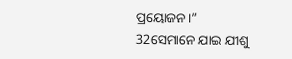ପ୍ରୟୋଜନ।”
32ସେମାନେ ଯାଇ ଯୀଶୁ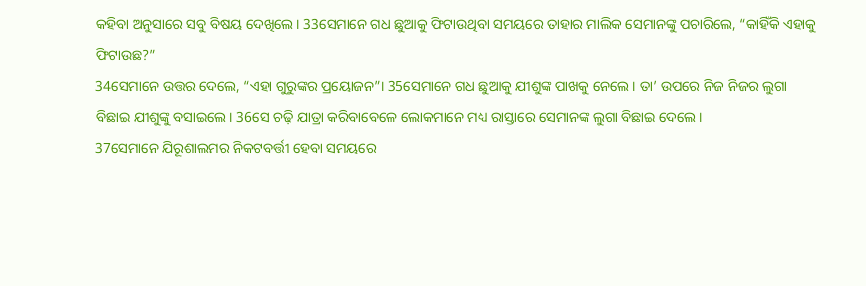କହିବା ଅନୁସାରେ ସବୁ ବିଷୟ ଦେଖିଲେ। 33ସେମାନେ ଗଧ ଛୁଆକୁ ଫିଟାଉଥିବା ସମୟରେ ତାହାର ମାଲିକ ସେମାନଙ୍କୁ ପଚାରିଲେ, “କାହିଁକି ଏହାକୁ ଫିଟାଉଛ?”
34ସେମାନେ ଉତ୍ତର ଦେଲେ, “ଏହା ଗୁରୁଙ୍କର ପ୍ରୟୋଜନ”। 35ସେମାନେ ଗଧ ଛୁଆକୁ ଯୀଶୁଙ୍କ ପାଖକୁ ନେଲେ। ତା’ ଉପରେ ନିଜ ନିଜର ଲୁଗା ବିଛାଇ ଯୀଶୁଙ୍କୁ ବସାଇଲେ। 36ସେ ଚଢ଼ି ଯାତ୍ରା କରିବାବେଳେ ଲୋକମାନେ ମଧ୍ୟ ରାସ୍ତାରେ ସେମାନଙ୍କ ଲୁଗା ବିଛାଇ ଦେଲେ।
37ସେମାନେ ଯିରୂଶାଲମର ନିକଟବର୍ତ୍ତୀ ହେବା ସମୟରେ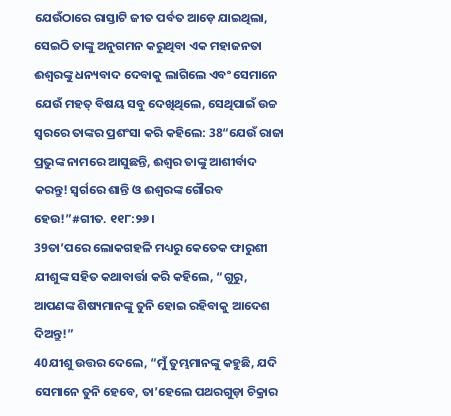ଯେଉଁଠାରେ ରାସ୍ତାଟି ଜୀତ ପର୍ବତ ଆଡ଼େ ଯାଇଥିଲା, ସେଇଠି ତାଙ୍କୁ ଅନୁଗମନ କରୁଥିବା ଏକ ମହାଜନତା ଈଶ୍ୱରଙ୍କୁ ଧନ୍ୟବାଦ ଦେବାକୁ ଲାଗିଲେ ଏବଂ ସେମାନେ ଯେଉଁ ମହତ୍ ବିଷୟ ସବୁ ଦେଖିଥିଲେ, ସେଥିପାଇଁ ଉଚ୍ଚ ସ୍ୱରରେ ତାଙ୍କର ପ୍ରଶଂସା କରି କହିଲେ: 38“ଯେଉଁ ରାଜା ପ୍ରଭୁଙ୍କ ନାମରେ ଆସୁଛନ୍ତି, ଈଶ୍ୱର ତାଙ୍କୁ ଆଶୀର୍ବାଦ କରନ୍ତୁ! ସ୍ୱର୍ଗରେ ଶାନ୍ତି ଓ ଈଶ୍ୱରଙ୍କ ଗୌରବ ହେଉ!”#ଗୀତ. ୧୧୮:୨୬।
39ତା’ପରେ ଲୋକଗହଳି ମଧ୍ୟରୁ କେତେକ ଫାରୁଶୀ ଯୀଶୁଙ୍କ ସହିତ କଥାବାର୍ତ୍ତା କରି କହିଲେ, “ଗୁରୁ, ଆପଣଙ୍କ ଶିଷ୍ୟମାନଙ୍କୁ ତୁନି ହୋଇ ରହିବାକୁ ଆଦେଶ ଦିଅନ୍ତୁ!”
40ଯୀଶୁ ଉତ୍ତର ଦେଲେ, “ମୁଁ ତୁମ୍ଭମାନଙ୍କୁ କହୁଛି, ଯଦି ସେମାନେ ତୁନି ହେବେ, ତା’ହେଲେ ପଥରଗୁଡ଼ା ଚିକ୍ରାର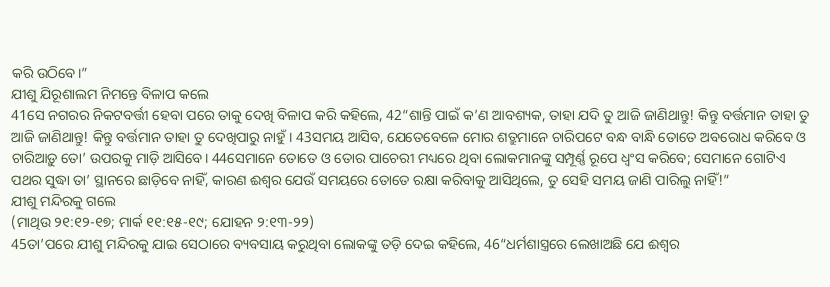କରି ଉଠିବେ।”
ଯୀଶୁ ଯିରୂଶାଲମ ନିମନ୍ତେ ବିଳାପ କଲେ
41ସେ ନଗରର ନିକଟବର୍ତ୍ତୀ ହେବା ପରେ ତାକୁ ଦେଖି ବିଳାପ କରି କହିଲେ, 42“ଶାନ୍ତି ପାଇଁ କ’ଣ ଆବଶ୍ୟକ, ତାହା ଯଦି ତୁ ଆଜି ଜାଣିଥାନ୍ତୁ! କିନ୍ତୁ ବର୍ତ୍ତମାନ ତାହା ତୁ ଆଜି ଜାଣିଥାନ୍ତୁ! କିନ୍ତୁ ବର୍ତ୍ତମାନ ତାହା ତୁ ଦେଖିପାରୁ ନାହୁଁ। 43ସମୟ ଆସିବ, ଯେତେବେଳେ ମୋର ଶତ୍ରୁମାନେ ଚାରିପଟେ ବନ୍ଧ ବାନ୍ଧି ତୋତେ ଅବରୋଧ କରିବେ ଓ ଚାରିଆଡ଼ୁ ତୋ’ ଉପରକୁ ମାଡ଼ି ଆସିବେ। 44ସେମାନେ ତୋତେ ଓ ତୋର ପାଚେରୀ ମଧ୍ୟରେ ଥିବା ଲୋକମାନଙ୍କୁ ସମ୍ପୂର୍ଣ୍ଣ ରୂପେ ଧ୍ୱଂସ କରିବେ; ସେମାନେ ଗୋଟିଏ ପଥର ସୁଦ୍ଧା ତା’ ସ୍ଥାନରେ ଛାଡ଼ିବେ ନାହିଁ, କାରଣ ଈଶ୍ୱର ଯେଉଁ ସମୟରେ ତୋତେ ରକ୍ଷା କରିବାକୁ ଆସିଥିଲେ, ତୁ ସେହି ସମୟ ଜାଣି ପାରିଲୁ ନାହିଁ!”
ଯୀଶୁ ମନ୍ଦିରକୁ ଗଲେ
(ମାଥିଉ ୨୧:୧୨-୧୭; ମାର୍କ ୧୧:୧୫-୧୯; ଯୋହନ ୨:୧୩-୨୨)
45ତା’ପରେ ଯୀଶୁ ମନ୍ଦିରକୁ ଯାଇ ସେଠାରେ ବ୍ୟବସାୟ କରୁଥିବା ଲୋକଙ୍କୁ ତଡ଼ି ଦେଇ କହିଲେ, 46“ଧର୍ମଶାସ୍ତ୍ରରେ ଲେଖାଅଛି ଯେ ଈଶ୍ୱର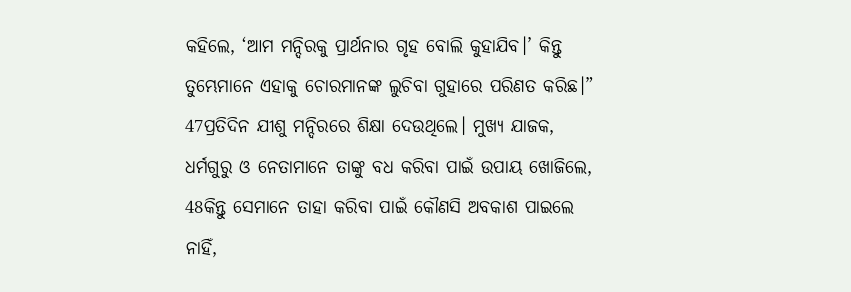କହିଲେ, ‘ଆମ ମନ୍ଦିରକୁ ପ୍ରାର୍ଥନାର ଗୃହ ବୋଲି କୁହାଯିବ।’ କିନ୍ତୁ ତୁମ୍ଭେମାନେ ଏହାକୁ ଚୋରମାନଙ୍କ ଲୁଚିବା ଗୁହାରେ ପରିଣତ କରିଛ।”
47ପ୍ରତିଦିନ ଯୀଶୁ ମନ୍ଦିରରେ ଶିକ୍ଷା ଦେଉଥିଲେ। ମୁଖ୍ୟ ଯାଜକ, ଧର୍ମଗୁରୁ ଓ ନେତାମାନେ ତାଙ୍କୁ ବଧ କରିବା ପାଇଁ ଉପାୟ ଖୋଜିଲେ, 48କିନ୍ତୁ ସେମାନେ ତାହା କରିବା ପାଇଁ କୌଣସି ଅବକାଶ ପାଇଲେ ନାହିଁ,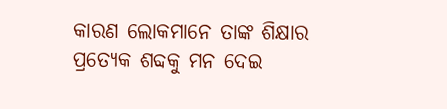କାରଣ ଲୋକମାନେ ତାଙ୍କ ଶିକ୍ଷାର ପ୍ରତ୍ୟେକ ଶବ୍ଦକୁ ମନ ଦେଇ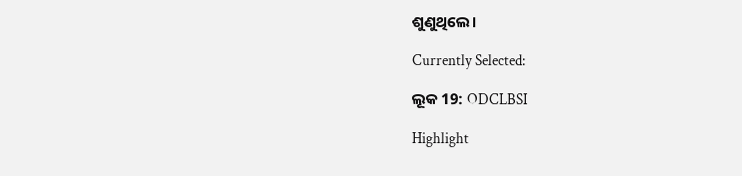ଶୁଣୁଥିଲେ।

Currently Selected:

ଲୂକ 19: ODCLBSI

Highlight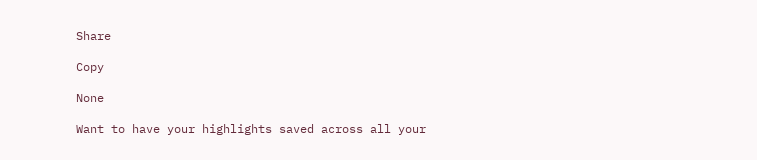Share

Copy

None

Want to have your highlights saved across all your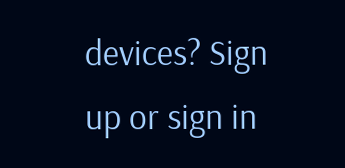devices? Sign up or sign in